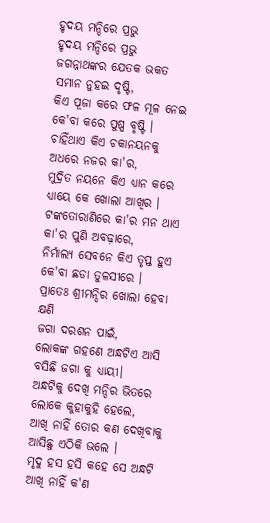ହୃଦୟ ମନ୍ଦିରେ ପ୍ରଭୁ
ହୃଦୟ ମନ୍ଦିରେ ପ୍ରଭୁ
ଜଗନ୍ନାଥଙ୍କର ଯେତକ ଭକତ
ସମାନ ନୁହଇ ଦୃଷ୍ଟି,
କିଏ ପୂଜା କରେ ଫଳ ମୂଳ ନେଇ
କେ'ବା କରେ ପୁଷ୍ପ ବୃଷ୍ଟି ।
ଚାହିଁଥାଏ କିଏ ଚକାନୟନକୁ
ଅଧରେ ନଜର କା'ର,
ମୁଦ୍ରିତ ନୟନେ କିଏ ଧ୍ୟାନ କରେ
ଧ୍ୟାୟେ କେ ଖୋଲା ଆଖିର ।
ଟଙ୍କତୋରାଣିରେ କା'ର ମନ ଥାଏ
କା'ର ପୁଣି ଅବଢ଼ାରେ,
ନିର୍ମାଲ୍ୟ ସେବନେ କିଏ ତୃପ୍ତ ହୁଏ
କେ'ବା ଛଡା ତୁଳସୀରେ ।
ପ୍ରାତେଃ ଶ୍ରୀମନ୍ଦିର ଖୋଲା ହେବା କ୍ଷଣି
ଜଗା ଦରଶନ ପାଇଁ,
ଲୋକଙ୍କ ଗହଣେ ଅନ୍ଧଟିଏ ଆସି
ବସିଛି ଜଗା କୁ ଧ୍ୟାୟୀ।
ଅନ୍ଧଟିକୁ ଦେଖି ମନ୍ଦିର ଭିତରେ
ଲୋକେ କୁହାକୁହି ହେଲେ,
ଆଖି ନାହିଁ ତୋର କଣ ଦେଖିବାକୁ
ଆସିଛୁ ଏଠିକି ଭଲେ ।
ମୃଦୁ ହସ ହସି କହେ ସେ ଅନ୍ଧଟି
ଆଖି ନାହିଁ କ'ଣ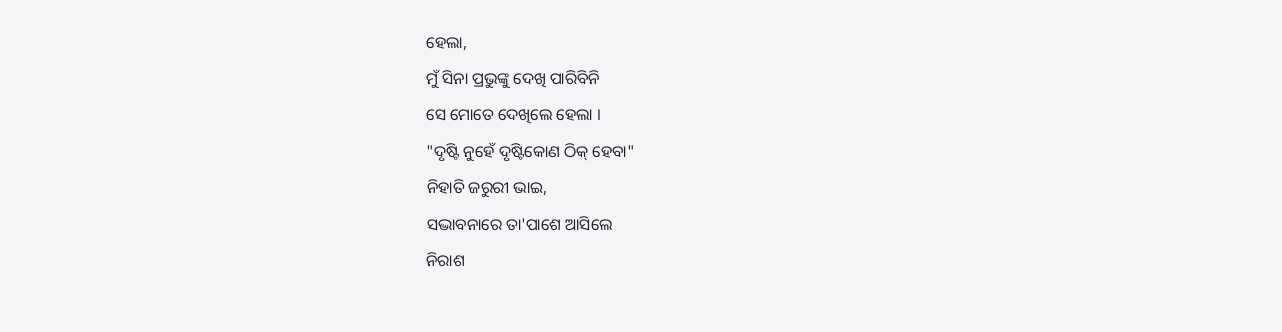ହେଲା,
ମୁଁ ସିନା ପ୍ରଭୁଙ୍କୁ ଦେଖି ପାରିବିନି
ସେ ମୋତେ ଦେଖିଲେ ହେଲା ।
"ଦୃଷ୍ଟି ନୁହେଁ ଦୃଷ୍ଟିକୋଣ ଠିକ୍ ହେବା"
ନିହାତି ଜରୁରୀ ଭାଇ,
ସଦ୍ଭାବନାରେ ତା'ପାଶେ ଆସିଲେ
ନିରାଶ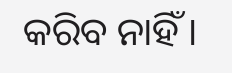କରିବ ନାହିଁ ।